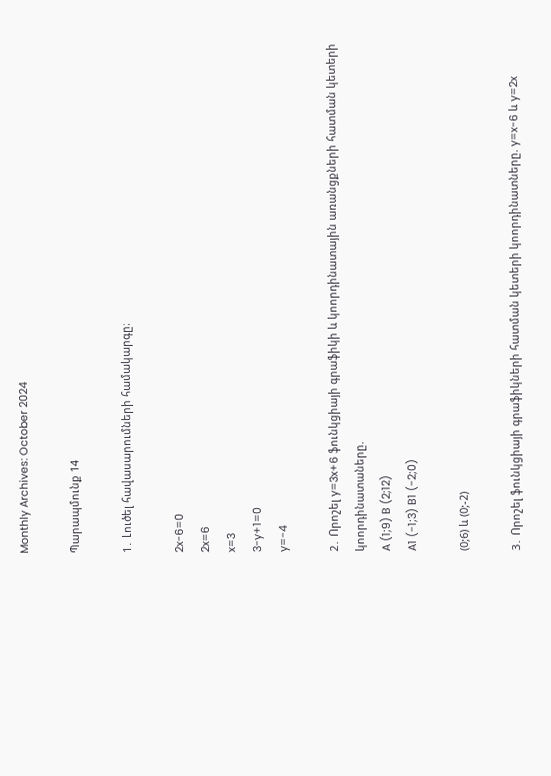Monthly Archives: October 2024

Պարապմունք 14

1․ Լուծել հավասարումների համակարգը։

2x-6=0
2x=6
x=3
3-y+1=0
y=-4

2․ Որոշել y=3x+6 ֆունկցիայի գրաֆիկի և կոորդինատային առանցքների հատման կետերի կոորդինատաները.
A (1;9) B (2;12)
A1 (-1;3) B1 (-2;0)

(0;6) և (0;-2)

3․ Որոշել ֆունկցիայի գրաֆիկների հատման կետերի կոորդինատները. y=x-6 և y=2x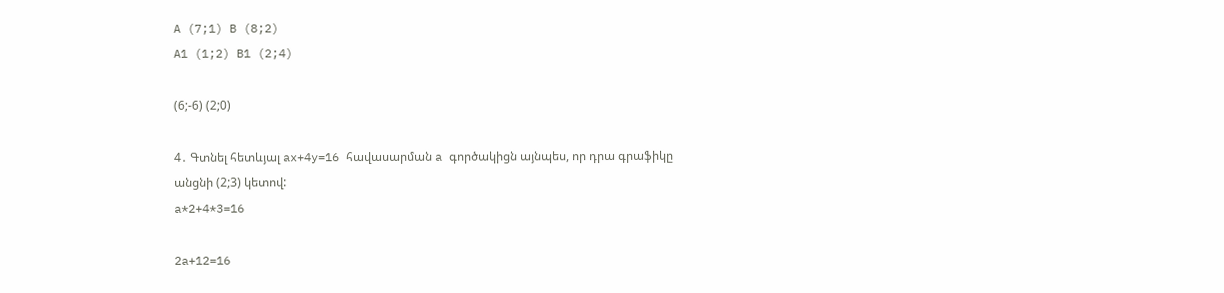A (7;1) B (8;2)
A1 (1;2) B1 (2;4)

(6;-6) (2;0)

4․ Գտնել հետևյալ ax+4y=16 հավասարման a գործակիցն այնպես, որ դրա գրաֆիկը անցնի (2;3) կետով:
a*2+4*3=16

2a+12=16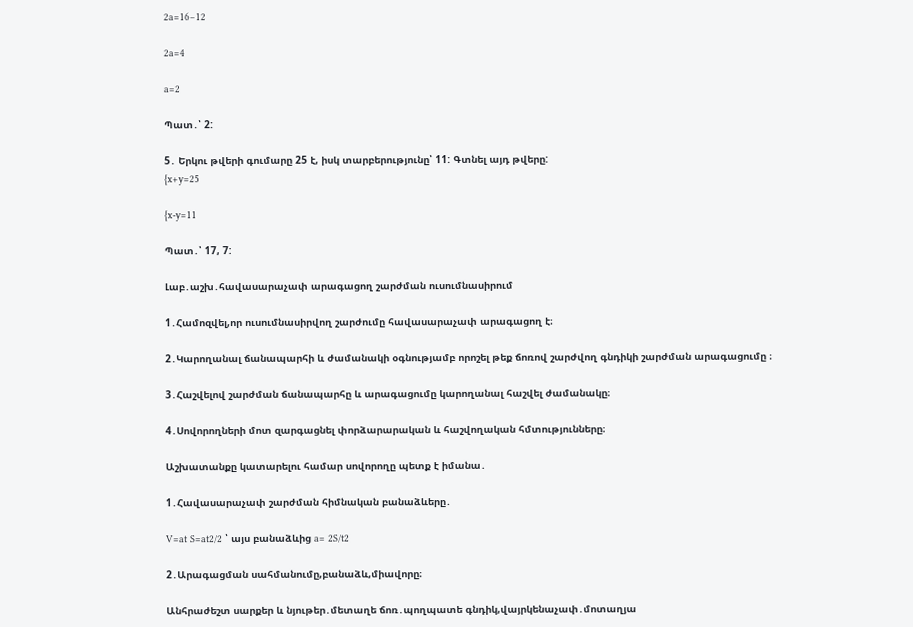2a=16−12

2a=4

a=2

Պատ․՝ 2:

5․ Երկու թվերի գումարը 25 է, իսկ տարբերությունը՝ 11: Գտնել այդ թվերը:
{x+y=25

{x-y=11

Պատ․՝ 17, 7:

Լաբ․աշխ․հավասարաչափ արագացող շարժման ուսումնասիրում

1․Համոզվել,որ ուսումնասիրվող շարժումը հավասարաչափ արագացող է։

2․Կարողանալ ճանապարհի և ժամանակի օգնությամբ որոշել թեք ճոռով շարժվող գնդիկի շարժման արագացումը ։

3․Հաշվելով շարժման ճանապարհը և արագացումը կարողանալ հաշվել ժամանակը։

4․Սովորողների մոտ զարգացնել փորձարարական և հաշվողական հմտությունները։

Աշխատանքը կատարելու համար սովորողը պետք է իմանա․

1․Հավասարաչափ շարժման հիմնական բանաձևերը․

V=at S=at2/2 ՝ այս բանաձևից a= 2S/t2

2․Արագացման սահմանումը,բանաձև,միավորը։

Անհրաժեշտ սարքեր և նյութեր․մետաղե ճոռ․պողպատե գնդիկ,վայրկենաչափ․մոտաղյա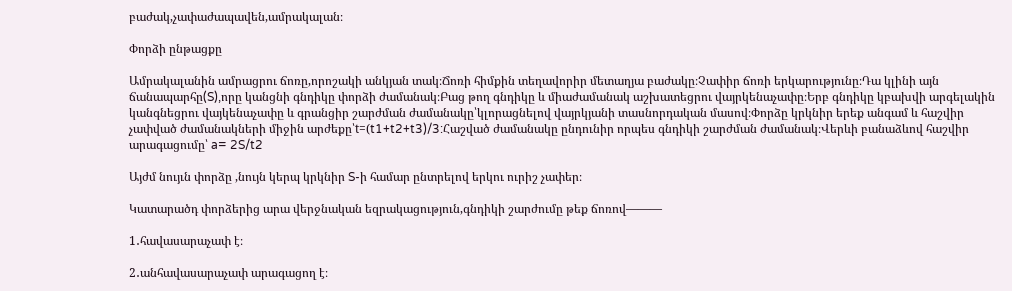բաժակ,չափաժապավեն,ամրակալան։

Փորձի ընթացքը

Ամրակալանին ամրացրու ճոռը,որոշակի անկյան տակ։Ճոռի հիմքին տեղավորիր մետաղյա բաժակը։Չափիր ճոռի երկարությունը։Դա կլինի այն ճանապարհը(S),որը կանցնի գնդիկը փորձի ժամանակ։Բաց թող գնդիկը և միաժամանակ աշխատեցրու վայրկենաչափը։Երբ գնդիկը կբախվի արգելակին կանգնեցրու վայկենաչափը և գրանցիր շարժման ժամանակը՝կլորացնելով վայրկյանի տասնորդական մասով։Փորձը կրկնիր երեք անգամ և հաշվիր չափված ժամանակների միջին արժեքը՝t=(t1+t2+t3)/3:Հաշված ժամանակը ընդունիր որպես գնդիկի շարժման ժամանակ։Վերևի բանաձևով հաշվիր արագացումը՝ a= 2S/t2

Այժմ նույւն փորձը ,նույն կերպ կրկնիր S-ի համար ընտրելով երկու ուրիշ չափեր։

Կատարածդ փորձերից արա վերջնական եզրակացություն,գնդիկի շարժումը թեք ճոռով———

1․հավասարաչափ է։

2․անհավասարաչափ արագացող է։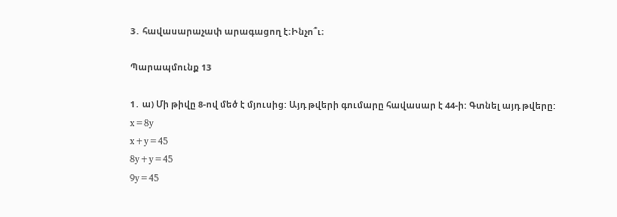3․ հավասարաչափ արագացող է։Ինչո՞ւ։

Պարապմունք 13

1․ ա) Մի թիվը 8-ով մեծ է մյուսից: Այդ թվերի գումարը հավասար է 44-ի: Գտնել այդ թվերը:
x=8y
x+y=45
8y+y=45
9y=45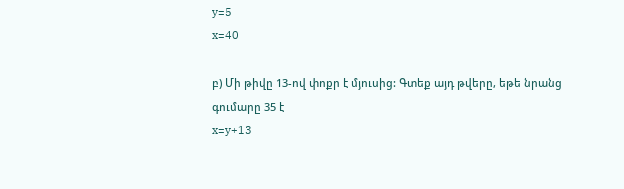y=5
x=40

բ) Մի թիվը 13-ով փոքր է մյուսից: Գտեք այդ թվերը, եթե նրանց գումարը 35 է
x=y+13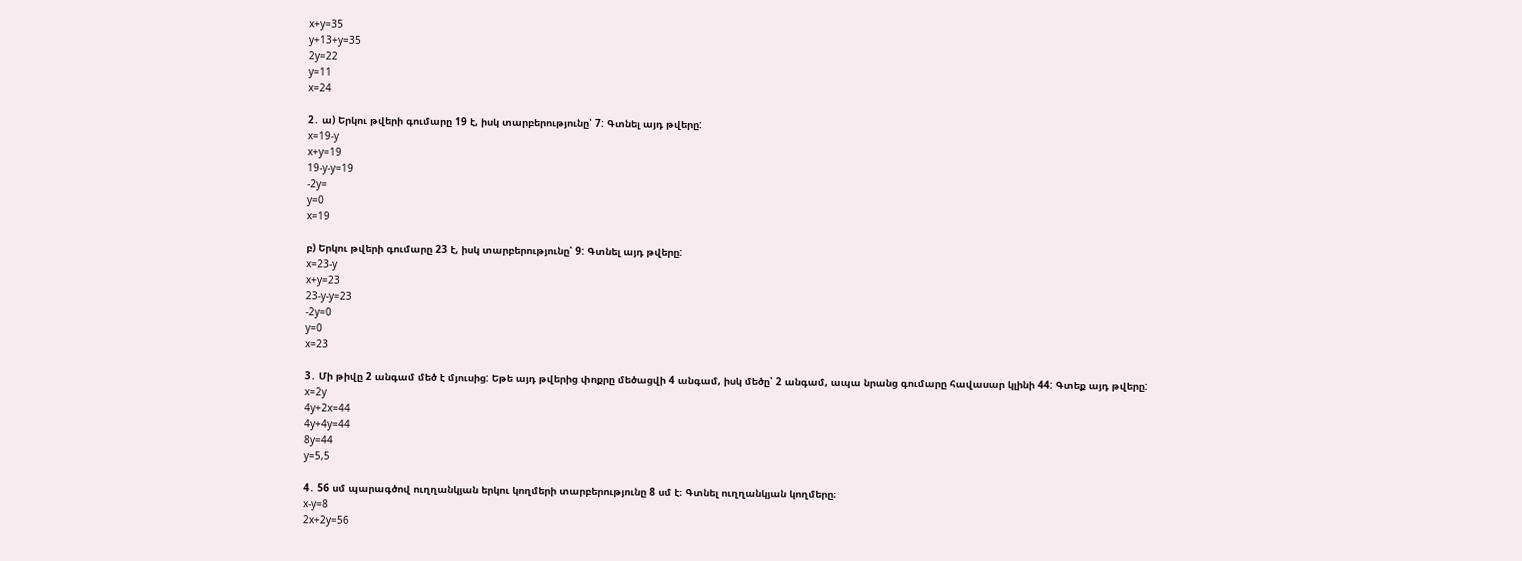x+y=35
y+13+y=35
2y=22
y=11
x=24

2․ ա) Երկու թվերի գումարը 19 է, իսկ տարբերությունը՝ 7: Գտնել այդ թվերը:
x=19-y
x+y=19
19-y-y=19
-2y=
y=0
x=19

բ) Երկու թվերի գումարը 23 է, իսկ տարբերությունը՝ 9: Գտնել այդ թվերը:
x=23-y
x+y=23
23-y-y=23
-2y=0
y=0
x=23

3․ Մի թիվը 2 անգամ մեծ է մյուսից: Եթե այդ թվերից փոքրը մեծացվի 4 անգամ, իսկ մեծը՝ 2 անգամ, ապա նրանց գումարը հավասար կլինի 44: Գտեք այդ թվերը:
x=2y
4y+2x=44
4y+4y=44
8y=44
y=5,5

4․ 56 սմ պարագծով ուղղանկյան երկու կողմերի տարբերությունը 8 սմ է։ Գտնել ուղղանկյան կողմերը։
x-y=8
2x+2y=56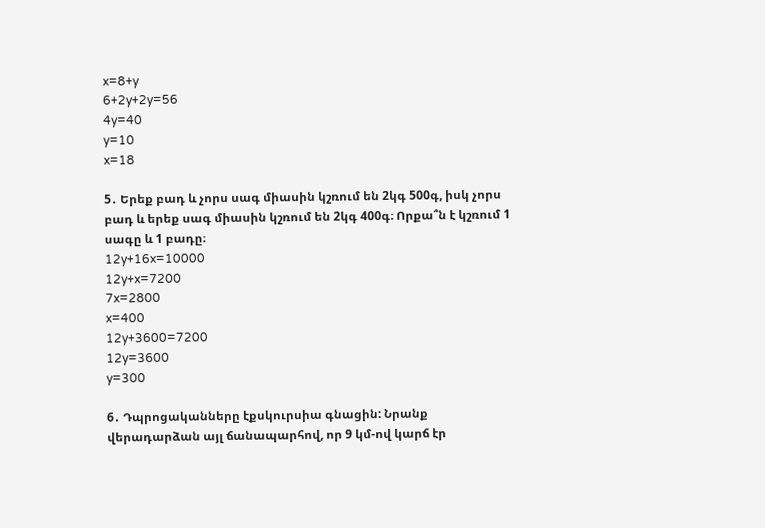x=8+y
6+2y+2y=56
4y=40
y=10
x=18

5․ Երեք բադ և չորս սագ միասին կշռում են 2կգ 500գ, իսկ չորս բադ և երեք սագ միասին կշռում են 2կգ 400գ։ Որքա՞ն է կշռում 1 սագը և 1 բադը։
12y+16x=10000
12y+x=7200
7x=2800
x=400
12y+3600=7200
12y=3600
y=300

6․ Դպրոցականները էքսկուրսիա գնացին: Նրանք վերադարձան այլ ճանապարհով, որ 9 կմ-ով կարճ էր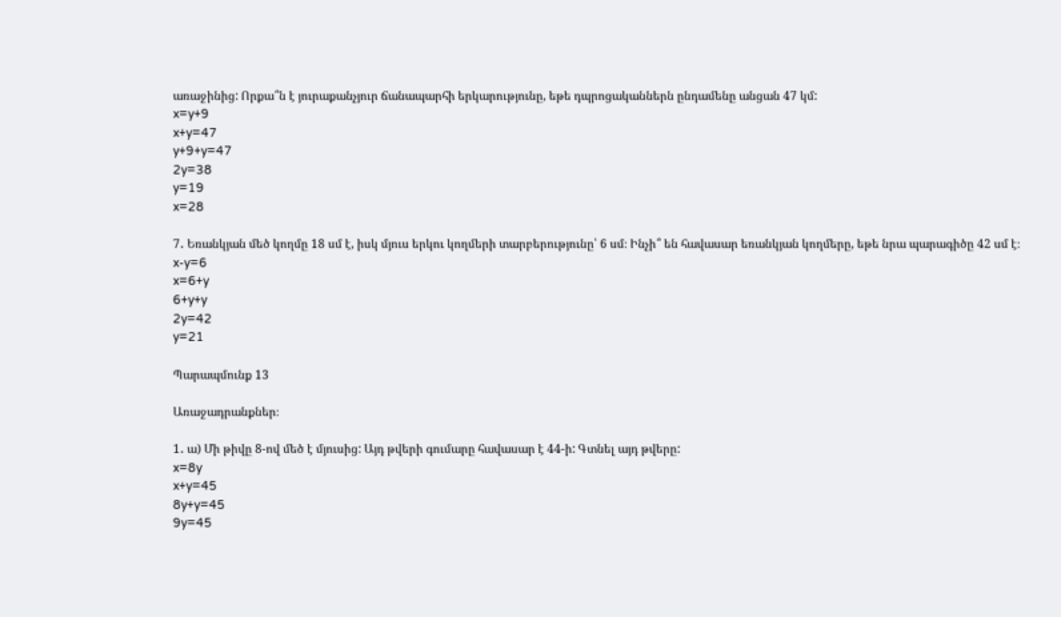առաջինից: Որքա՞ն է յուրաքանչյուր ճանապարհի երկարությունը, եթե դպրոցականներն ընդամենը անցան 47 կմ:
x=y+9
x+y=47
y+9+y=47
2y=38
y=19
x=28

7․ Եռանկյան մեծ կողմը 18 սմ է, իսկ մյուս երկու կողմերի տարբերությունը՝ 6 սմ։ Ինչի՞ են հավասար եռանկյան կողմերը, եթե նրա պարագիծը 42 սմ է։
x-y=6
x=6+y
6+y+y
2y=42
y=21

Պարապմունք 13

Առաջադրանքներ։

1․ ա) Մի թիվը 8-ով մեծ է մյուսից: Այդ թվերի գումարը հավասար է 44-ի: Գտնել այդ թվերը:
x=8y
x+y=45
8y+y=45
9y=45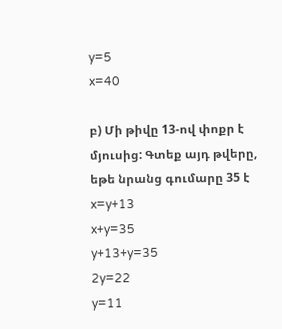y=5
x=40

բ) Մի թիվը 13-ով փոքր է մյուսից: Գտեք այդ թվերը, եթե նրանց գումարը 35 է
x=y+13
x+y=35
y+13+y=35
2y=22
y=11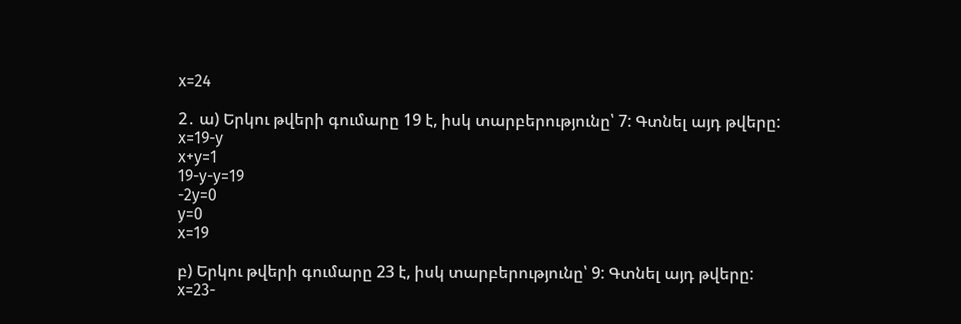x=24

2․ ա) Երկու թվերի գումարը 19 է, իսկ տարբերությունը՝ 7: Գտնել այդ թվերը:
x=19-y
x+y=1
19-y-y=19
-2y=0
y=0
x=19

բ) Երկու թվերի գումարը 23 է, իսկ տարբերությունը՝ 9: Գտնել այդ թվերը:
x=23-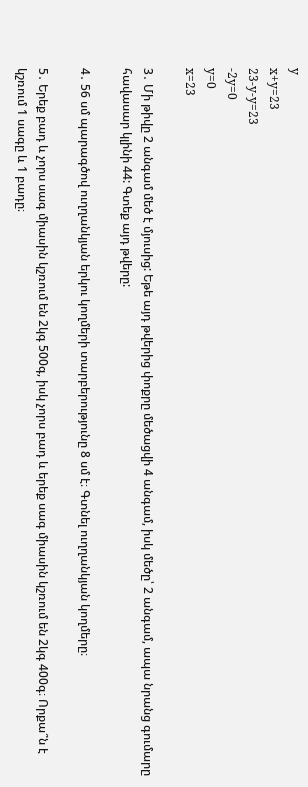y
x+y=23
23-y-y=23
-2y=0
y=0
x=23

3․ Մի թիվը 2 անգամ մեծ է մյուսից: Եթե այդ թվերից փոքրը մեծացվի 4 անգամ, իսկ մեծը՝ 2 անգամ, ապա նրանց գումարը հավասար կլինի 44: Գտեք այդ թվերը:

4․ 56 սմ պարագծով ուղղանկյան երկու կողմերի տարբերությունը 8 սմ է։ Գտնել ուղղանկյան կողմերը։

5․ Երեք բադ և չորս սագ միասին կշռում են 2կգ 500գ, իսկ չորս բադ և երեք սագ միասին կշռում են 2կգ 400գ։ Որքա՞ն է կշռում 1 սագը և 1 բադը։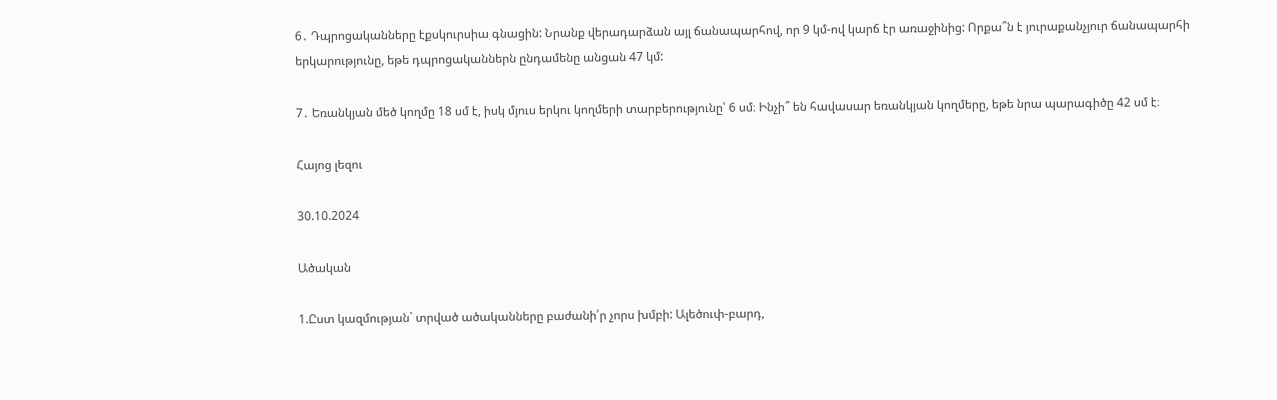6․ Դպրոցականները էքսկուրսիա գնացին: Նրանք վերադարձան այլ ճանապարհով, որ 9 կմ-ով կարճ էր առաջինից: Որքա՞ն է յուրաքանչյուր ճանապարհի երկարությունը, եթե դպրոցականներն ընդամենը անցան 47 կմ:

7․ Եռանկյան մեծ կողմը 18 սմ է, իսկ մյուս երկու կողմերի տարբերությունը՝ 6 սմ։ Ինչի՞ են հավասար եռանկյան կողմերը, եթե նրա պարագիծը 42 սմ է։

Հայոց լեզու

30.10.2024

Ածական

1.Ըստ կազմության` տրված ածականները բաժանի՛ր չորս խմբի: Ալեծուփ-բարդ,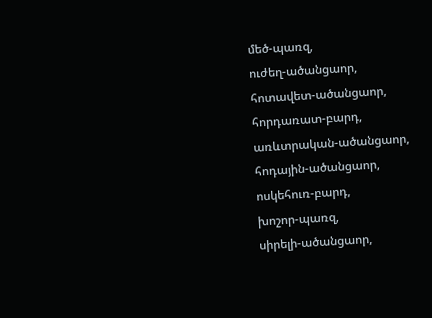մեծ-պառզ,
ուժեղ-ածանցաոր,
հոտավետ-ածանցաոր,
հորդառատ-բարդ,
առևտրական-ածանցաոր,
հոդային-ածանցաոր,
ոսկեհուռ-բարդ,
խոշոր-պառզ,
սիրելի-ածանցաոր,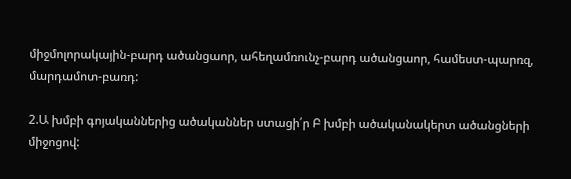միջմոլորակային-բարդ ածանցաոր, ահեղամռունչ-բարդ ածանցաոր, համեստ-պարռզ, մարդամոտ-բառդ:

2.Ա խմբի գոյականներից ածականներ ստացի՛ր Բ խմբի ածականակերտ ածանցների միջոցով: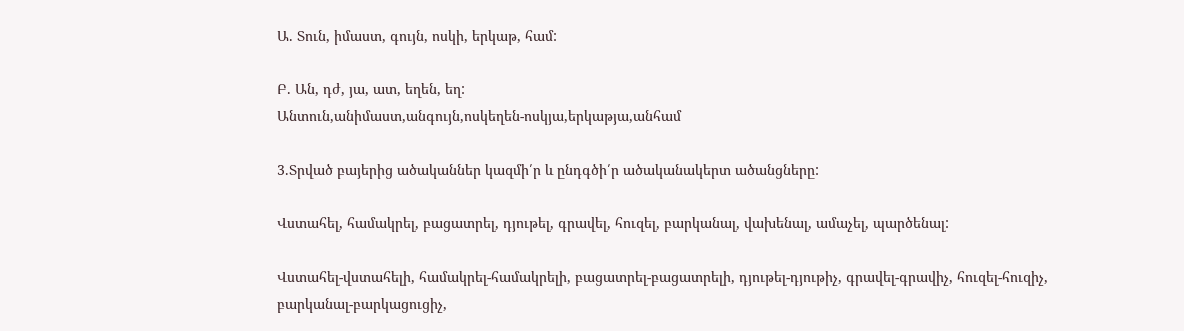Ա. Տուն, իմաստ, գույն, ոսկի, երկաթ, համ:

Բ. Ան, դժ, յա, ատ, եղեն, եղ:
Անտուն,անիմաստ,անգույն,ոսկեղեն-ոսկյա,երկաթյա,անհամ

3.Տրված բայերից ածականներ կազմի՛ր և ընդգծի՛ր ածականակերտ ածանցները:

Վստահել, համակրել, բացատրել, դյութել, գրավել, հուզել, բարկանալ, վախենալ, ամաչել, պարծենալ:

Վստահել-վստահելի, համակրել-համակրելի, բացատրել-բացատրելի, դյութել-դյութիչ, գրավել-գրավիչ, հուզել-հուզիչ, բարկանալ-բարկացուցիչ,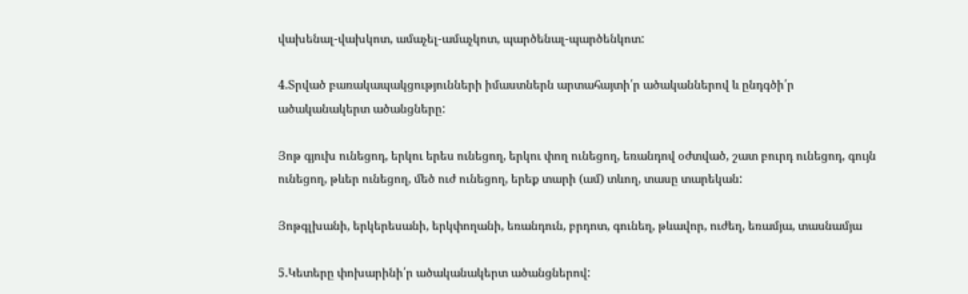վախենալ-վախկոտ, ամաչել-ամաչկոտ, պարծենալ-պարծենկոտ:

4.Տրված բառակապակցությունների իմաստներն արտահայտի՛ր ածականներով և ընդգծի՛ր ածականակերտ ածանցները:

Յոթ գյուխ ունեցոդ, երկու երես ունեցող, երկու փող ունեցող, եռանդով օժտված, շատ բուրդ ունեցոդ, գույն ունեցող, թևեր ունեցող, մեծ ուժ ունեցող, երեք տարի (ամ) տևող, տասը տարեկան:

Յոթգլխանի, երկերեսանի, երկփողանի, եռանդուն, բրդոտ, գունեղ, թևավոր, ուժեղ, եռամյա, տասնամյա

5.Կետերը փոխարինի՛ր ածականակերտ ածանցներով: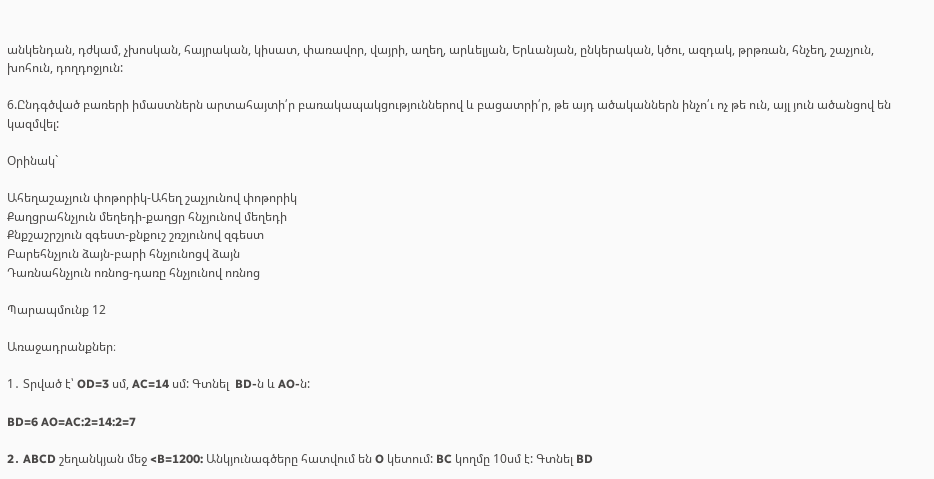անկենդան, դժկամ, չխոսկան, հայրական, կիսատ, փառավոր, վայրի, աղեղ, արևելյան, Երևանյան, ընկերական, կծու, ազդակ, թրթռան, հնչեղ, շաչյուն, խոհուն, դողդոջյուն:

6.Ընդգծված բառերի իմաստներն արտահայտի՛ր բառակապակցություններով և բացատրի՛ր, թե այդ ածականներն ինչո՛ւ ոչ թե ուն, այլ յուն ածանցով են կազմվել:

Օրինակ`

Ահեղաշաչյուն փոթորիկ-Ահեղ շաչյունով փոթորիկ
Քաղցրահնչյուն մեղեդի-քաղցր հնչյունով մեղեդի
Քնքշաշրշյուն զգեստ-քնքուշ շռշյունով զգեստ
Բարեհնչյուն ձայն-բարի հնչյունոցվ ձայն
Դառնահնչյուն ոռնոց-դառը հնչյունով ոռնոց

Պարապմունք 12

Առաջադրանքներ։

1․ Տրված է՝ OD=3 սմ, AC=14 սմ: Գտնել  BD-ն և AO-ն:

BD=6 AO=AC:2=14:2=7

2․ ABCD շեղանկյան մեջ <B=1200: Անկյունագծերը հատվում են O կետում: BC կողմը 10սմ է: Գտնել BD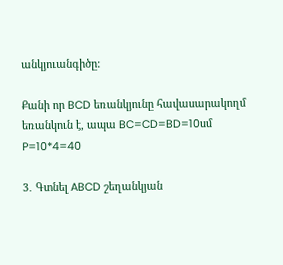անկյուանգիծը:

Քանի որ BCD եռանկյունը հավասարակողմ եռանկուն է, ապա BC=CD=BD=10սմ
P=10*4=40

3․ Գտնել ABCD շեղանկյան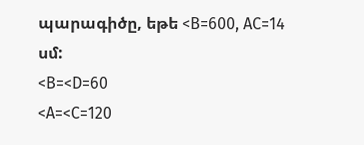պարագիծը, եթե <B=600, AC=14 սմ:
<B=<D=60
<A=<C=120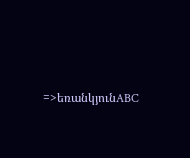=>եռանկյունABC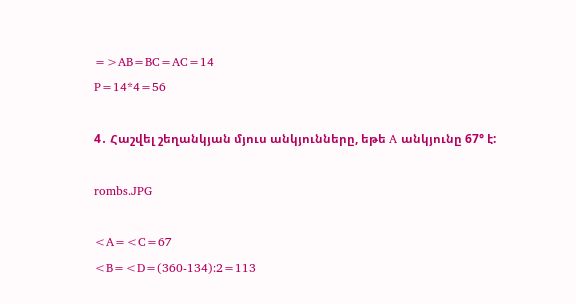=>AB=BC=AC=14
P=14*4=56

4․ Հաշվել շեղանկյան մյուս անկյունները, եթե A անկյունը 67° է:

rombs.JPG

<A=<C=67
<B=<D=(360-134):2=113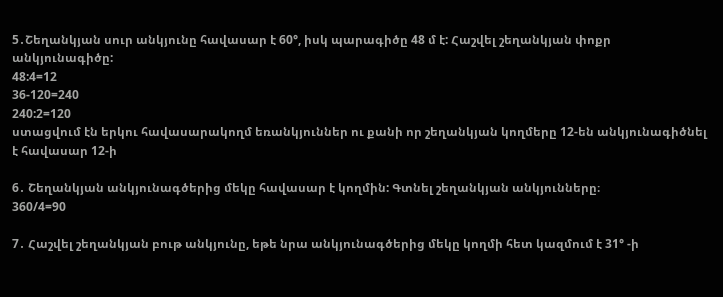5․Շեղանկյան սուր անկյունը հավասար է 60°, իսկ պարագիծը 48 մ է: Հաշվել շեղանկյան փոքր անկյունագիծը:
48:4=12
36-120=240
240:2=120
ստացվում էն երկու հավասարակողմ եռանկյուններ ու քանի որ շեղանկյան կողմերը 12-են անկյունագիծնել է հավասար 12-ի

6․ Շեղանկյան անկյունագծերից մեկը հավասար է կողմին: Գտնել շեղանկյան անկյունները։
360/4=90

7․ Հաշվել շեղանկյան բութ անկյունը, եթե նրա անկյունագծերից մեկը կողմի հետ կազմում է 31° -ի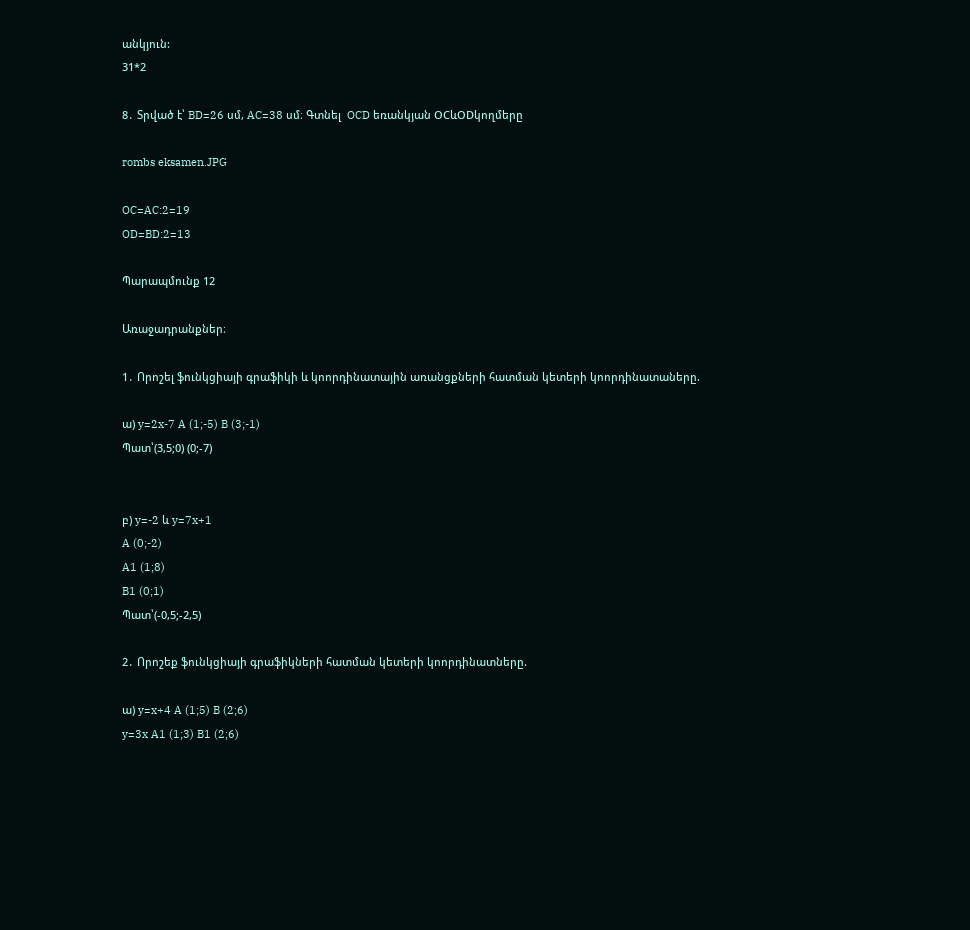անկյուն:
31*2

8․ Տրված է՝ BD=26 սմ, AC=38 սմ։ Գտնել  OCD եռանկյան OCևODկողմերը

rombs eksamen.JPG

OC=AC:2=19
OD=BD:2=13

Պարապմունք 12

Առաջադրանքներ։

1․ Որոշել ֆունկցիայի գրաֆիկի և կոորդինատային առանցքների հատման կետերի կոորդինատաները.

ա) y=2x-7 A (1;-5) B (3;-1)
Պատ՝(3,5;0) (0;-7)


բ) y=-2 և y=7x+1
A (0;-2)
A1 (1;8)
B1 (0;1)
Պատ՝(-0,5;-2,5)

2․ Որոշեք ֆունկցիայի գրաֆիկների հատման կետերի կոորդինատները.

ա) y=x+4 A (1;5) B (2;6)
y=3x A1 (1;3) B1 (2;6)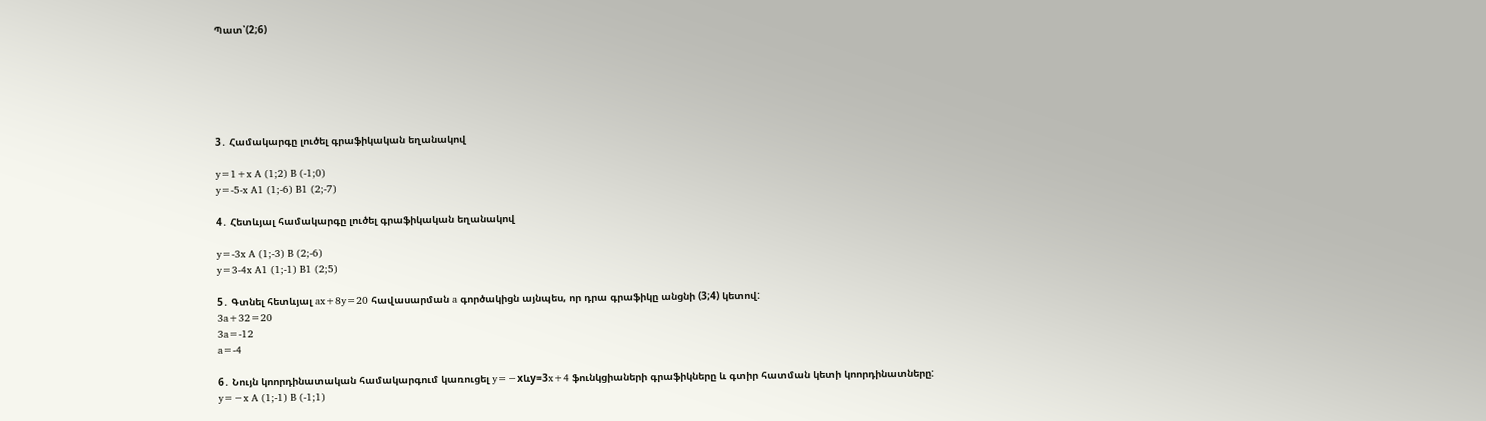Պատ՝(2;6)






3․ Համակարգը լուծել գրաֆիկական եղանակով

y=1+x A (1;2) B (-1;0)
y=-5-x A1 (1;-6) B1 (2;-7)

4․ Հետևյալ համակարգը լուծել գրաֆիկական եղանակով

y=-3x A (1;-3) B (2;-6)
y=3-4x A1 (1;-1) B1 (2;5)

5․ Գտնել հետևյալ ax+8y=20 հավասարման a գործակիցն այնպես, որ դրա գրաֆիկը անցնի (3;4) կետով:
3a+32=20
3a=-12
a=-4

6․ Նույն կոորդինատական համակարգում կառուցել y=−xևy=3x+4 ֆունկցիաների գրաֆիկները և գտիր հատման կետի կոորդինատները:
y=−x A (1;-1) B (-1;1)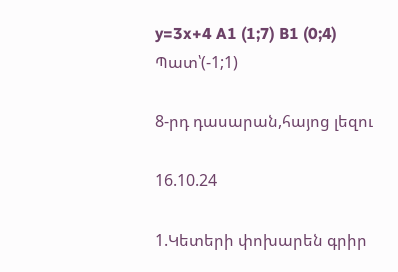y=3x+4 A1 (1;7) B1 (0;4)
Պատ՝(-1;1)

8-րդ դասարան,հայոց լեզու

16.10.24

1.Կետերի փոխարեն գրիր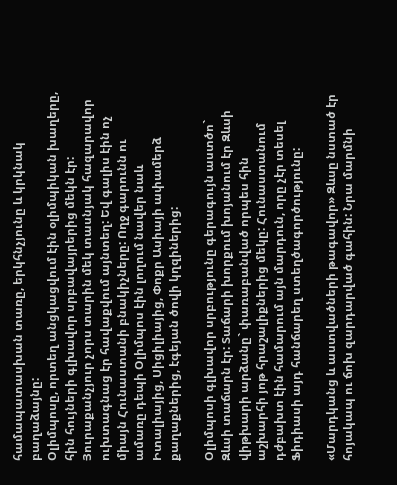համապատասխան տառը, երկհնչյունը և կրկնակ բաղաձայնը:
Օլիմպոսը, որտեղ անցկացվում էին օլիմպիկան խաղերը, հին հույների գլխավոր սրբավայրերից մեկն էր: Յուրաքանչյուր չորս տարին մեկ տասնյակ հազարավոր ուխտագնաց էր հավաքվում այնտեղ: Եվ գալիս էին ոչ միայն Հունաստանի բնակիչները: Ողջ գարունն ու ամառը դեպի Օլիմպոս էին լողում նավեր նաև Իտալիայից, Սիցիլիայից, Փոքր Ասիայի ափամերձ քաղաքներից, էգեյան ծովի կղզիներից:

Օլիմպոսի գլխավոր սրբությունը գերագույն աստծո` Զևսի տաճարն էր: Տաճարի խորքում խոյանում էր Զևսի վիթխարի արձանը` փառաբանված որպես հին աշխարհի յոթ հրաշալիքներից մեկը: Հունաստանում դժբախտ էին համարում այն մարդուն, որը չէր տեսել Ֆիդիասի այդ հանճարեղ ստեղծագործությունը:

«Մարդկանց և աստվածների թագավոր» Զևսը նստած էր հոյակապ ու ճոխ զարդարված գահին: Նրա մարմնի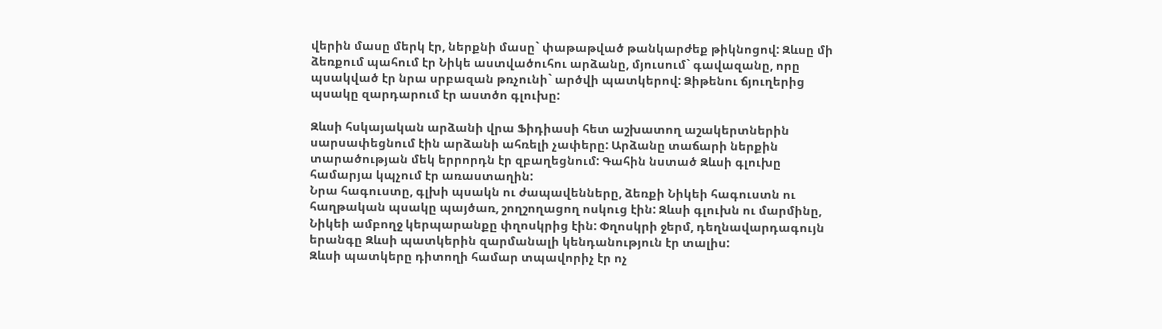վերին մասը մերկ էր, ներքնի մասը` փաթաթված թանկարժեք թիկնոցով: Զևսը մի ձեռքում պահում էր Նիկե աստվածուհու արձանը, մյուսում` գավազանը, որը պսակված էր նրա սրբազան թռչունի` արծվի պատկերով: Ձիթենու ճյուղերից պսակը զարդարում էր աստծո գլուխը:

Զևսի հսկայական արձանի վրա Ֆիդիասի հետ աշխատող աշակերտներին սարսափեցնում էին արձանի ահռելի չափերը: Արձանը տաճարի ներքին տարածության մեկ երրորդն էր զբաղեցնում: Գահին նստած Զևսի գլուխը համարյա կպչում էր առաստաղին:
Նրա հագուստը, գլխի պսակն ու ժապավենները, ձեռքի Նիկեի հագուստն ու հաղթական պսակը պայծառ, շողշողացող ոսկուց էին: Զևսի գլուխն ու մարմինը, Նիկեի ամբողջ կերպարանքը փղոսկրից էին: Փղոսկրի ջերմ, դեղնավարդագույն երանգը Զևսի պատկերին զարմանալի կենդանություն էր տալիս:
Զևսի պատկերը դիտողի համար տպավորիչ էր ոչ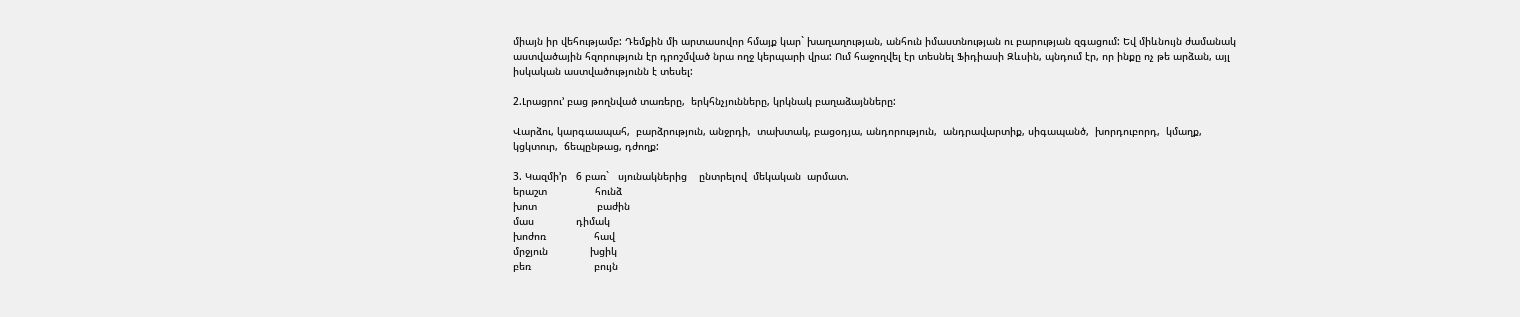միայն իր վեհությամբ: Դեմքին մի արտասովոր հմայք կար` խաղաղության, անհուն իմաստնության ու բարության զգացում: Եվ միևնույն ժամանակ աստվածային հզորություն էր դրոշմված նրա ողջ կերպարի վրա: Ում հաջողվել էր տեսնել Ֆիդիասի Զևսին, պնդում էր, որ ինքը ոչ թե արձան, այլ իսկական աստվածությունն է տեսել:

2.Լրացրու’ բաց թողնված տառերը,  երկհնչյունները, կրկնակ բաղաձայնները:

Վարձու, կարգաապահ,  բարձրություն, անջրդի,  տախտակ, բացօդյա, անդորություն,  անդրավարտիք, սիգապանծ,  խորդուբորդ,  կմաղք,  կցկտուր,  ճեպընթաց, դժողք:

3. Կազմի’ր   6 բառ`   սյունակներից    ընտրելով  մեկական  արմատ.
երաշտ                հունձ
խոտ                    բաժին
մաս              դիմակ
խոժոռ                հավ
մրջյուն              խցիկ
բեռ                     բույն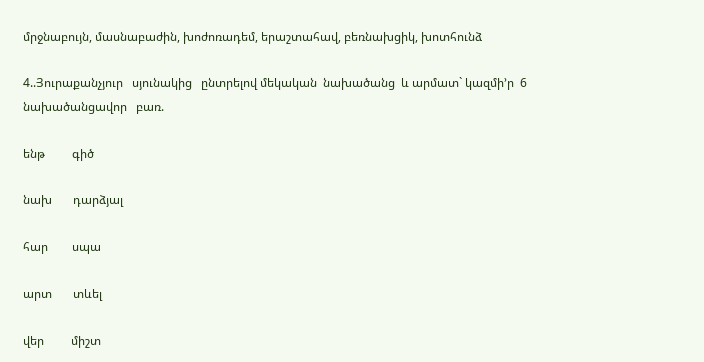մրջնաբույն, մասնաբաժին, խոժոռադեմ, երաշտահավ, բեռնախցիկ, խոտհունձ

4..Յուրաքանչյուր   սյունակից   ընտրելով մեկական  նախածանց  և արմատ` կազմի’ր  6  նախածանցավոր   բառ.

ենթ         գիծ

նախ       դարձյալ

հար        սպա

արտ       տևել

վեր         միշտ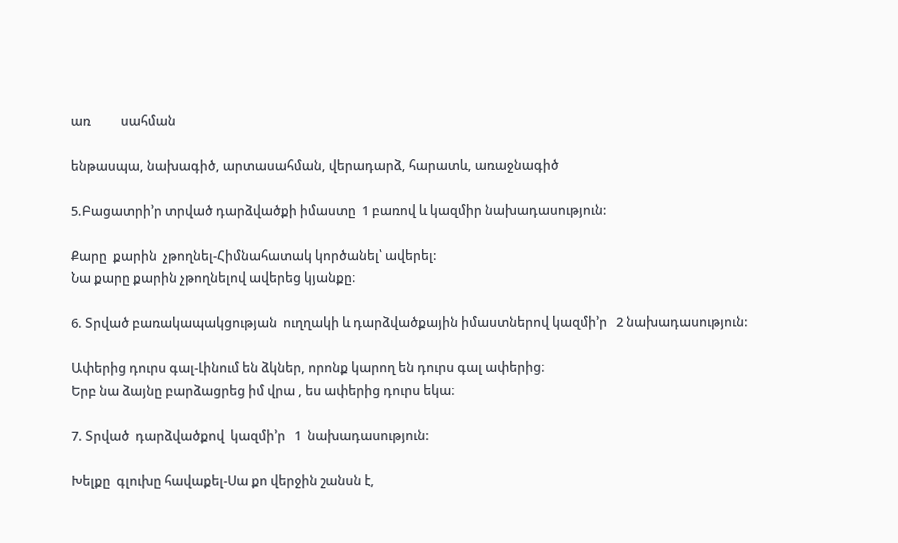առ          սահման

ենթասպա, նախագիծ, արտասահման, վերադարձ, հարատև, առաջնագիծ

5.Բացատրի’ր տրված դարձվածքի իմաստը  1 բառով և կազմիր նախադասություն:

Քարը  քարին  չթողնել-Հիմնահատակ կործանել՝ ավերել:
Նա քարը քարին չթողնելով ավերեց կյանքը։

6. Տրված բառակապակցության  ուղղակի և դարձվածքային իմաստներով կազմի’ր   2 նախադասություն:

Ափերից դուրս գալ-Լինում են ձկներ, որոնք կարող են դուրս գալ ափերից։
Երբ նա ձայնը բարձացրեց իմ վրա , ես ափերից դուրս եկա։

7. Տրված  դարձվածքով  կազմի’ր   1  նախադասություն:

Խելքը  գլուխը հավաքել-Սա քո վերջին շանսն է,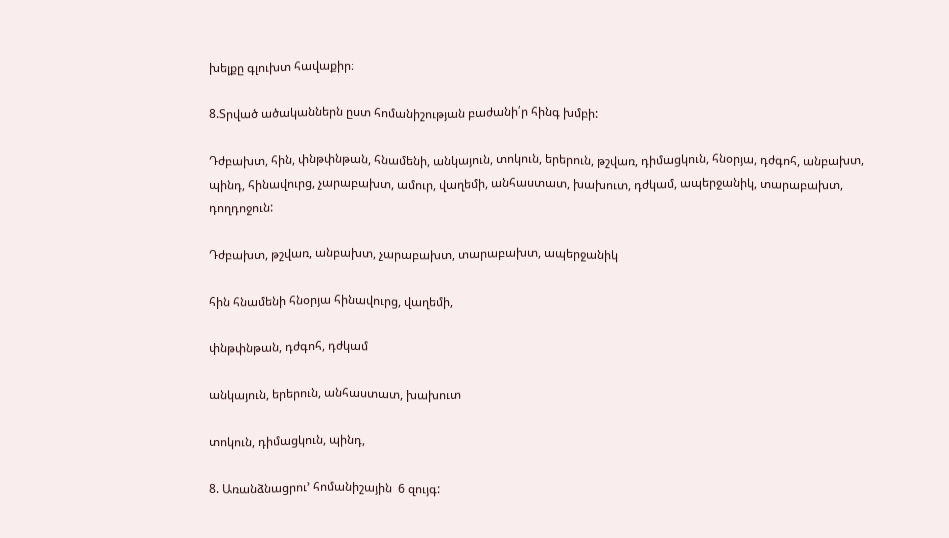խելքը գլուխտ հավաքիր։

8.Տրված ածականներն ըստ հոմանիշության բաժանի՛ր հինգ խմբի:

Դժբախտ, հին, փնթփնթան, հնամենի, անկայուն, տոկուն, երերուն, թշվառ, դիմացկուն, հնօրյա, դժգոհ, անբախտ, պինդ, հինավուրց, չարաբախտ, ամուր, վաղեմի, անհաստատ, խախուտ, դժկամ, ապերջանիկ, տարաբախտ, դողդոջուն:

Դժբախտ, թշվառ, անբախտ, չարաբախտ, տարաբախտ, ապերջանիկ

հին հնամենի հնօրյա հինավուրց, վաղեմի,

փնթփնթան, դժգոհ, դժկամ

անկայուն, երերուն, անհաստատ, խախուտ

տոկուն, դիմացկուն, պինդ,

8. Առանձնացրու’ հոմանիշային  6 զույգ: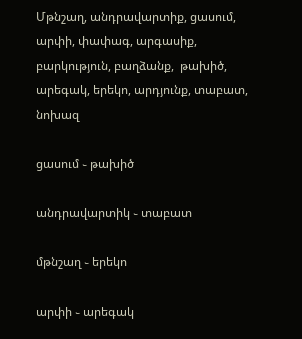Մթնշաղ, անդրավարտիք, ցասում, արփի, փափագ, արգասիք, բարկություն, բաղձանք,  թախիծ,   արեգակ, երեկո, արդյունք, տաբատ,  նոխազ

ցասում ֊ թախիծ

անդրավարտիկ ֊ տաբատ

մթնշաղ ֊ երեկո

արփի ֊ արեգակ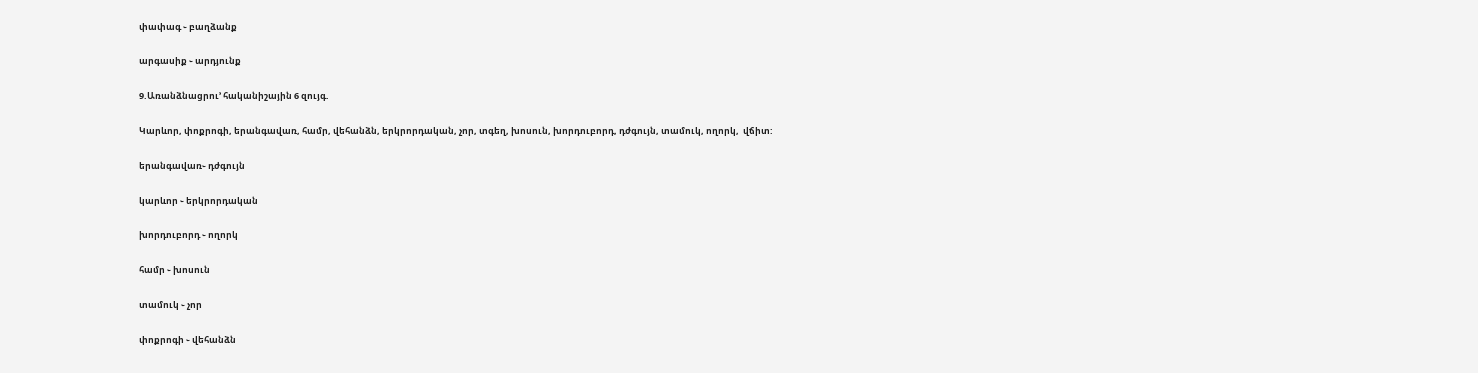փափագ ֊ բաղձանք

արգասիք ֊ արդյունք

9.Առանձնացրու’ հականիշային 6 զույգ.

Կարևոր, փոքրոգի, երանգավառ, համր, վեհանձն, երկրորդական, չոր, տգեղ, խոսուն, խորդուբորդ, դժգույն, տամուկ, ողորկ,  վճիտ:

երանգավառ֊ դժգույն

կարևոր ֊ երկրորդական

խորդուբորդ ֊ ողորկ

համր ֊ խոսուն

տամուկ ֊ չոր

փոքրոգի ֊ վեհանձն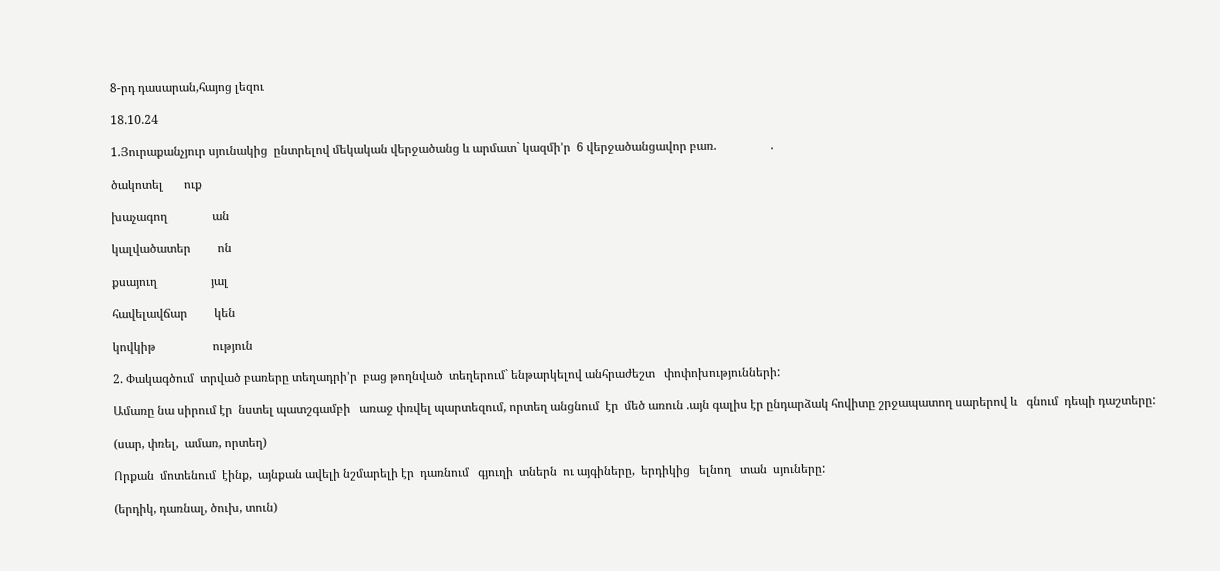8-րդ դասարան,հայոց լեզու

18.10.24

1.Յուրաքանչյուր սյունակից  ընտրելով մեկական վերջածանց և արմատ` կազմի’ր  6 վերջածանցավոր բառ.                  .

ծակոտել       ուք

խաչագող               ան

կալվածատեր         ոն

քսայուղ                  յալ

հավելավճար         կեն

կովկիթ                   ություն

2. Փակագծում  տրված բառերը տեղադրի’ր  բաց թողնված  տեղերում` ենթարկելով անհրաժեշտ   փոփոխությունների:

Ամառը նա սիրում էր  նստել պատշգամբի   առաջ փռվել պարտեզում, որտեղ անցնում  էր  մեծ առուն .այն գալիս էր ընդարձակ հովիտը շրջապատող սարերով և   գնում  դեպի դաշտերը:

(սար, փռել,  ամառ, որտեղ)

Որքան  մոտենում  էինք,  այնքան ավելի նշմարելի էր  դառնում   գյուղի  տներն  ու այգիները,  երդիկից   ելնող   տան  սյուները:

(երդիկ, դառնալ, ծուխ, տուն)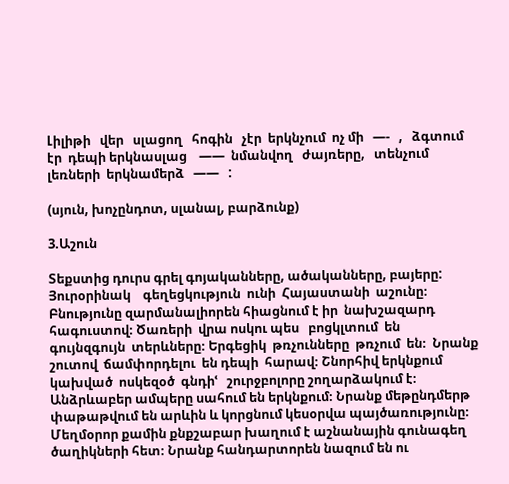Լիլիթի   վեր   սլացող   հոգին   չէր  երկնչում  ոչ մի   —-   ,   ձգտում   էր  դեպի երկնասլաց    ——  նմանվող   ժայռերը,   տենչում  լեռների  երկնամերձ   ——   :

(սյուն, խոչընդոտ, սլանալ, բարձունք)

3.Աշուն

Տեքստից դուրս գրել գոյականները, ածականները, բայերը:
Յուրօրինակ    գեղեցկություն  ունի  Հայաստանի  աշունը։ Բնությունը զարմանալիորեն հիացնում է իր  նախշազարդ  հագուստով։ Ծառերի  վրա ոսկու պես   բոցկլտում  են  գույնզգույն  տերևները։ Երգեցիկ  թռչունները  թռչում  են։  Նրանք   շուտով  ճամփորդելու  են դեպի  հարավ։ Շնորհիվ երկնքում  կախված  ոսկեզօծ  գնդիՙ   շուրջբոլորը շողարձակում է։
Անձրևաբեր ամպերը սահում են երկնքում։ Նրանք մեթընդմերթ փաթաթվում են արևին և կորցնում կեսօրվա պայծառությունը։ Մեղմօրոր քամին քնքշաբար խաղում է աշնանային գունագեղ ծաղիկների հետ։ Նրանք հանդարտորեն նազում են ու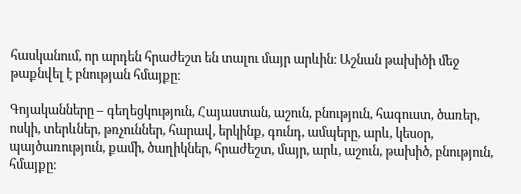հասկանում, որ արդեն հրաժեշտ են տալու մայր արևին։ Աշնան թախիծի մեջ թաքնվել է բնության հմայքը։

Գոյականները – գեղեցկություն, Հայաստան, աշուն, բնություն, հագուստ, ծառեր, ոսկի, տերևներ, թռչուններ, հարավ, երկինք, գունդ, ամպերը, արև, կեսօր, պայծառություն, քամի, ծաղիկներ, հրաժեշտ, մայր, արև, աշուն, թախիծ, բնություն, հմայքը։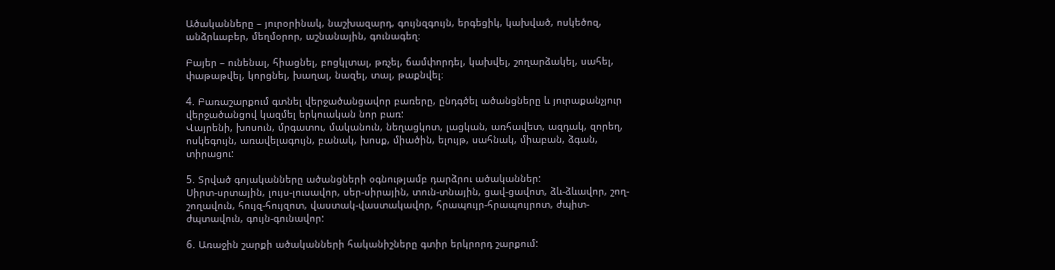Ածականները – յուրօրինակ, նաշխազարդ, գույնզգույն, երգեցիկ, կախված, ոսկեծոզ, անձրևաբեր, մեղմօրոր, աշնանային, գունագեղ։

Բայեր – ունենալ, հիացնել, բոցկլտալ, թռչել, ճամփորդել, կախվել, շողարձակել, սահել, փաթաթվել, կորցնել, խաղալ, նազել, տալ, թաքնվել։

4. Բառաշարքում գտնել վերջածանցավոր բառերը, ընդգծել ածանցները և յուրաքանչյուր վերջածանցով կազմել երկուական նոր բառ:
Վայրենի, խոսուն, մրգատու, մականուն, նեղացկոտ, լացկան, առհավետ, ազդակ, զորեղ, ոսկեգույն, առավելագույն, բանակ, խոսք, միածին, ելույթ, սահնակ, միաբան, ձգան, տիրացու:

5. Տրված գոյականները ածանցների օգնությամբ դարձրու ածականներ:
Սիրտ-սրտային, լույս-լուսավոր, սեր-սիրային, տուն-տնային, ցավ-ցավոտ, ձև-ձևավոր, շող-շողավուն, հույզ-հույզոտ, վաստակ-վաստակավոր, հրապույր-հրապույրոտ, ժպիտ-ժպտավուն, գույն-գունավոր:

6. Առաջին շարքի ածականների հականիշները գտիր երկրորդ շարքում: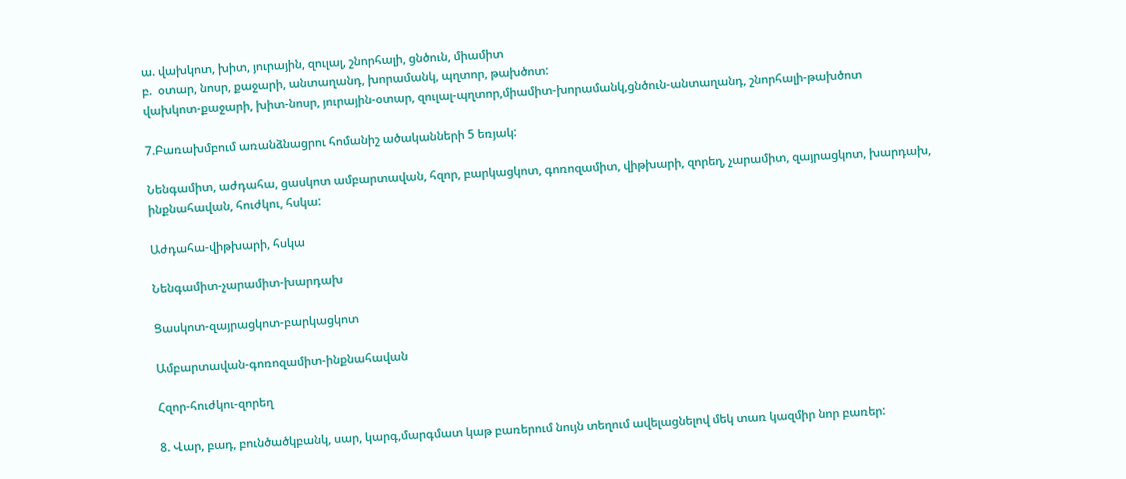ա. վախկոտ, խիտ, յուրային, զուլալ, շնորհալի, ցնծուն, միամիտ
բ.  օտար, նոսր, քաջարի, անտաղանդ, խորամանկ, պղտոր, թախծոտ:
վախկոտ-քաջարի, խիտ-նոսր, յուրային-օտար, զուլալ-պղտոր,միամիտ-խորամանկ,ցնծուն-անտաղանդ, շնորհալի-թախծոտ

7.Բառախմբում առանձնացրու հոմանիշ ածականների 5 եռյակ:

Նենգամիտ, աժդահա, ցասկոտ ամբարտավան, հզոր, բարկացկոտ, գոռոզամիտ, վիթխարի, զորեղ, չարամիտ, զայրացկոտ, խարդախ, ինքնահավան, հուժկու, հսկա:

Աժդահա-վիթխարի, հսկա

Նենգամիտ-չարամիտ-խարդախ

Ցասկոտ-զայրացկոտ-բարկացկոտ

Ամբարտավան-գոռոզամիտ-ինքնահավան

Հզոր-հուժկու-զորեղ

8. Վար, բադ, բունծածկբանկ, սար, կարգ,մարգմատ կաթ բառերում նույն տեղում ավելացնելով մեկ տառ կազմիր նոր բառեր: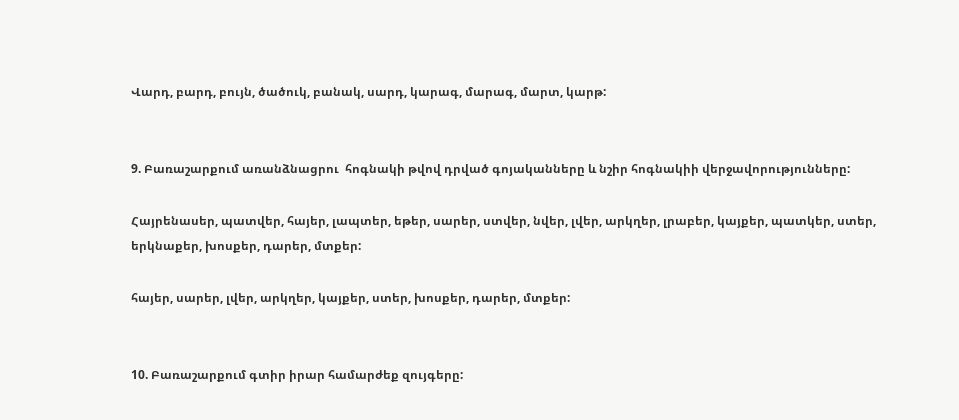Վարդ, բարդ, բույն, ծածուկ, բանակ, սարդ, կարագ, մարագ, մարտ, կարթ:


9. Բառաշարքում առանձնացրու  հոգնակի թվով դրված գոյականները և նշիր հոգնակիի վերջավորությունները:

Հայրենասեր, պատվեր, հայեր, լապտեր, եթեր, սարեր, ստվեր, նվեր, լվեր, արկղեր, լրաբեր, կայքեր, պատկեր, ստեր, երկնաքեր, խոսքեր, դարեր, մտքեր:

հայեր, սարեր, լվեր, արկղեր, կայքեր, ստեր, խոսքեր, դարեր, մտքեր:


10. Բառաշարքում գտիր իրար համարժեք զույգերը: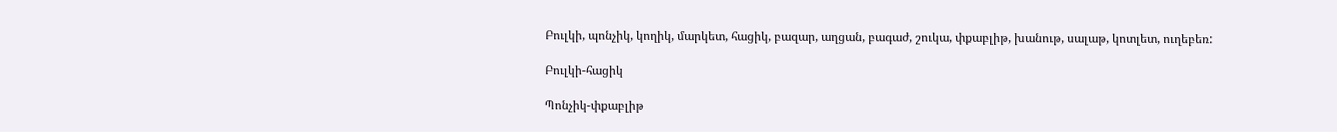Բուլկի, պոնչիկ, կողիկ, մարկետ, հացիկ, բազար, աղցան, բագաժ, շուկա, փքաբլիթ, խանութ, սալաթ, կոտլետ, ուղեբեռ:

Բուլկի-հացիկ

Պոնչիկ-փքաբլիթ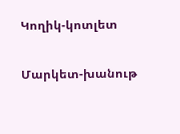Կողիկ-կոտլետ

Մարկետ-խանութ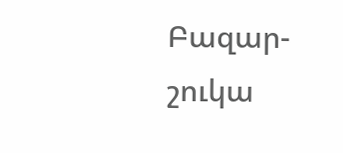Բազար-շուկա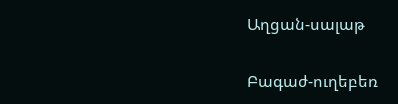Աղցան-սալաթ

Բագաժ-ուղեբեռ